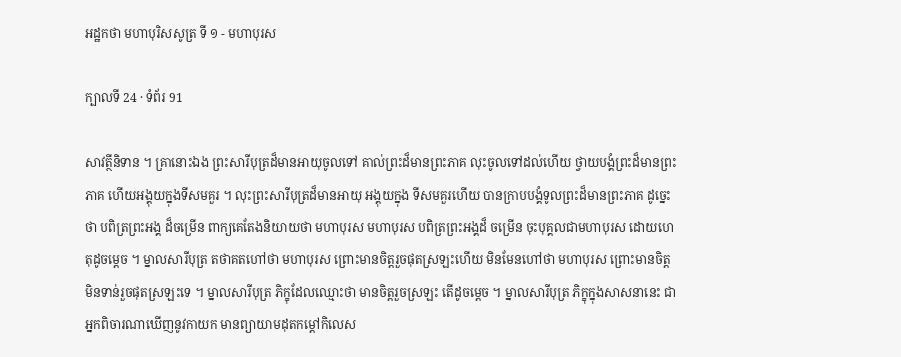អដ្ឋកថា មហាបុរិសសូត្រ ទី ១ - មហាបុរស

ក្បាលទី 24 · ទំព័រ 91

សាវត្ថីនិទាន ។ គ្រានោះឯង ព្រះសារីបុត្រដ៏មានអាយុចូលទៅ គាល់ព្រះដ៏មានព្រះភាគ លុះចូលទៅដល់ហើយ ថ្វាយបង្គំព្រះដ៏មានព្រះភាគ ហើយអង្គុយក្នុងទីសមគួរ ។ លុះព្រះសារីបុត្រដ៏មានអាយុ អង្គុយក្នុង ទីសមគួរហើយ បានក្រាបបង្គំទូលព្រះដ៏មានព្រះភាគ ដូច្នេះថា បពិត្រព្រះអង្គ ដ៏ចម្រើន ពាក្យគេតែងនិយាយថា មហាបុរស មហាបុរស បពិត្រព្រះអង្គដ៏ ចម្រើន ចុះបុគ្គលជាមហាបុរស ដោយហេតុដូចម្តេច ។ ម្នាលសារីបុត្រ តថាគតហៅថា មហាបុរស ព្រោះមានចិត្តរួចផុតស្រឡះហើយ មិនមែនហៅថា មហាបុរស ព្រោះមានចិត្តមិនទាន់រួចផុតស្រឡះទេ ។ ម្នាលសារីបុត្រ ភិក្ខុដែលឈ្មោះថា មានចិត្តរួចស្រឡះ តើដូចម្តេច ។ ម្នាលសារីបុត្រ ភិក្ខុក្នុងសាសនានេះ ជាអ្នកពិចារណាឃើញនូវកាយក មានព្យាយាមដុតកម្តៅកិលេស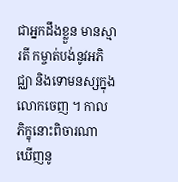ជាអ្នកដឹងខ្លួន មានស្មារតី កម្ចាត់បង់នូវអភិជ្ឈា និងទោមនស្សក្នុងលោកចេញ ។ កាលភិក្ខុនោះពិចារណា ឃើញនូ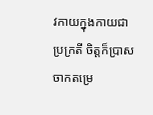វកាយក្នុងកាយជាប្រក្រតី ចិត្តក៏ប្រាសចាកតម្រេ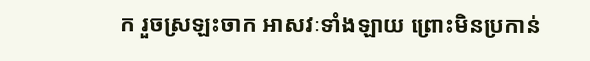ក រួចស្រឡះចាក អាសវៈទាំងឡាយ ព្រោះមិនប្រកាន់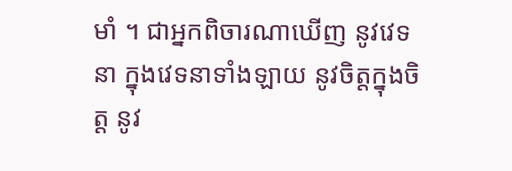មាំ ។ ជាអ្នកពិចារណាឃើញ នូវវេទនា ក្នុងវេទនាទាំងឡាយ នូវចិត្តក្នុងចិត្ត នូវ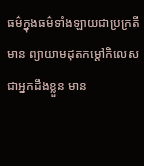ធម៌ក្នុងធម៌ទាំងឡាយជាប្រក្រតី មាន ព្យាយាមដុតកម្តៅកិលេស ជាអ្នកដឹងខ្លួន មាន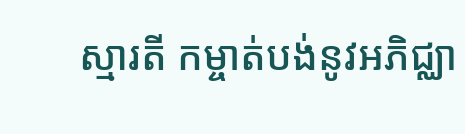ស្មារតី កម្ចាត់បង់នូវអភិជ្ឈា